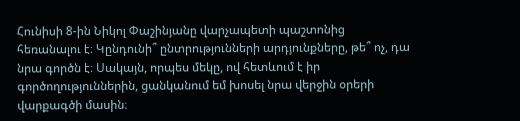Հունիսի 8-ին Նիկոլ Փաշինյանը վարչապետի պաշտոնից հեռանալու է։ Կընդունի՞ ընտրությունների արդյունքները, թե՞ ոչ, դա նրա գործն է։ Սակայն, որպես մեկը, ով հետևում է իր գործողություններին, ցանկանում եմ խոսել նրա վերջին օրերի վարքագծի մասին։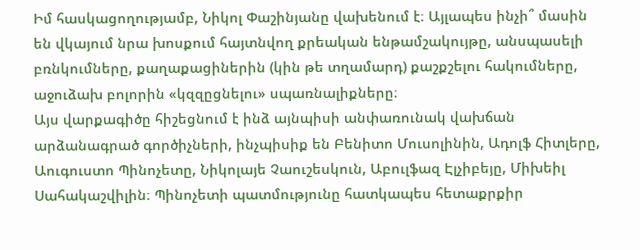Իմ հասկացողությամբ, Նիկոլ Փաշինյանը վախենում է։ Այլապես ինչի՞ մասին են վկայում նրա խոսքում հայտնվող քրեական ենթամշակույթը, անսպասելի բռնկումները, քաղաքացիներին (կին թե տղամարդ) քաշքշելու հակումները, աջուձախ բոլորին «կզզըցնելու» սպառնալիքները։
Այս վարքագիծը հիշեցնում է ինձ այնպիսի անփառունակ վախճան արձանագրած գործիչների, ինչպիսիք են Բենիտո Մուսոլինին, Ադոլֆ Հիտլերը, Աուգուստո Պինոչետը, Նիկոլայե Չաուշեսկուն, Աբուլֆազ Էլչիբեյը, Միխեիլ Սահակաշվիլին։ Պինոչետի պատմությունը հատկապես հետաքրքիր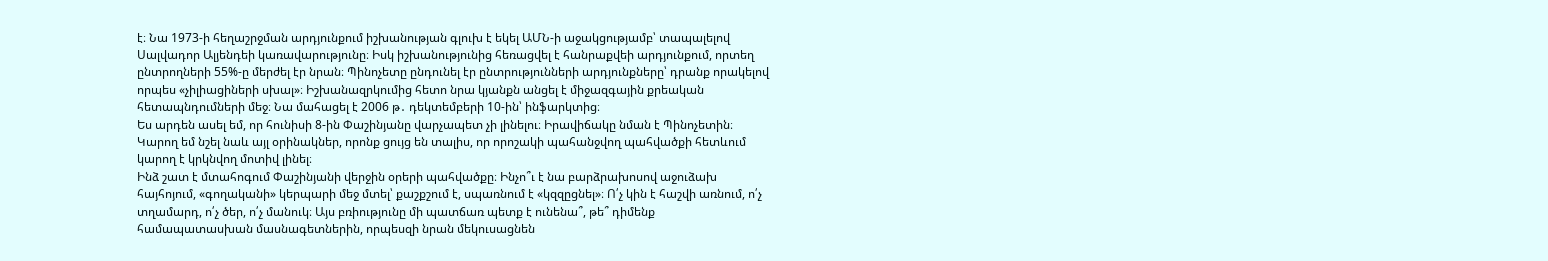է։ Նա 1973-ի հեղաշրջման արդյունքում իշխանության գլուխ է եկել ԱՄՆ-ի աջակցությամբ՝ տապալելով Սալվադոր Ալյենդեի կառավարությունը։ Իսկ իշխանությունից հեռացվել է հանրաքվեի արդյունքում, որտեղ ընտրողների 55%-ը մերժել էր նրան։ Պինոչետը ընդունել էր ընտրությունների արդյունքները՝ դրանք որակելով որպես «չիլիացիների սխալ»։ Իշխանազրկումից հետո նրա կյանքն անցել է միջազգային քրեական հետապնդումների մեջ։ Նա մահացել է 2006 թ․ դեկտեմբերի 10-ին՝ ինֆարկտից։
Ես արդեն ասել եմ, որ հունիսի 8-ին Փաշինյանը վարչապետ չի լինելու։ Իրավիճակը նման է Պինոչետին։ Կարող եմ նշել նաև այլ օրինակներ, որոնք ցույց են տալիս, որ որոշակի պահանջվող պահվածքի հետևում կարող է կրկնվող մոտիվ լինել։
Ինձ շատ է մտահոգում Փաշինյանի վերջին օրերի պահվածքը։ Ինչո՞ւ է նա բարձրախոսով աջուձախ հայհոյում, «գողականի» կերպարի մեջ մտել՝ քաշքշում է, սպառնում է «կզզըցնել»։ Ո՛չ կին է հաշվի առնում, ո՛չ տղամարդ, ո՛չ ծեր, ո՛չ մանուկ։ Այս բռիությունը մի պատճառ պետք է ունենա՞, թե՞ դիմենք համապատասխան մասնագետներին, որպեսզի նրան մեկուսացնեն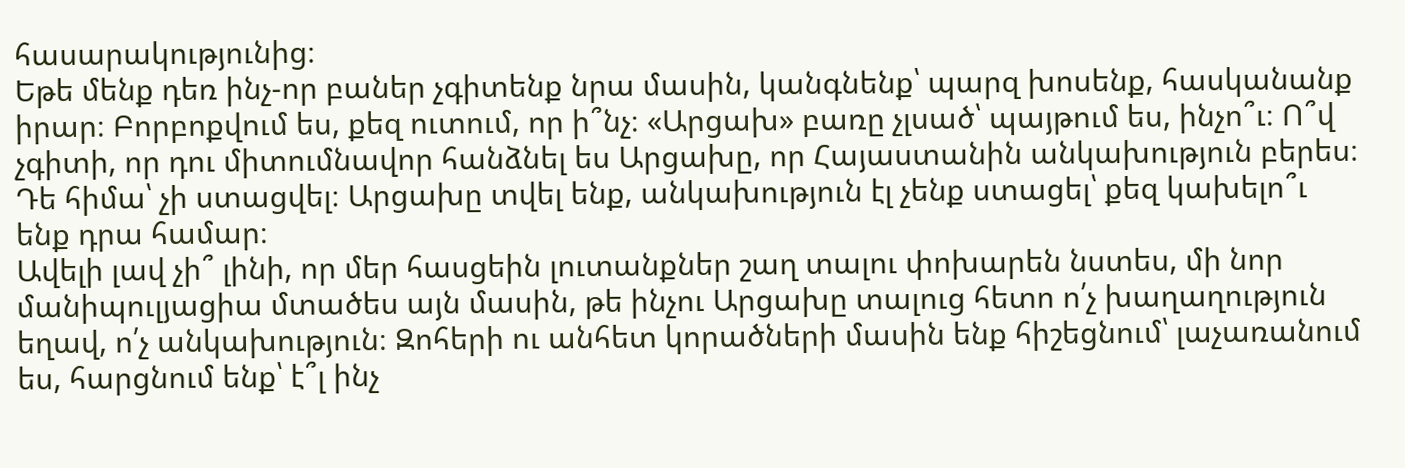հասարակությունից։
Եթե մենք դեռ ինչ-որ բաներ չգիտենք նրա մասին, կանգնենք՝ պարզ խոսենք, հասկանանք իրար։ Բորբոքվում ես, քեզ ուտում, որ ի՞նչ։ «Արցախ» բառը չլսած՝ պայթում ես, ինչո՞ւ։ Ո՞վ չգիտի, որ դու միտումնավոր հանձնել ես Արցախը, որ Հայաստանին անկախություն բերես։ Դե հիմա՝ չի ստացվել։ Արցախը տվել ենք, անկախություն էլ չենք ստացել՝ քեզ կախելո՞ւ ենք դրա համար։
Ավելի լավ չի՞ լինի, որ մեր հասցեին լուտանքներ շաղ տալու փոխարեն նստես, մի նոր մանիպուլյացիա մտածես այն մասին, թե ինչու Արցախը տալուց հետո ո՛չ խաղաղություն եղավ, ո՛չ անկախություն։ Զոհերի ու անհետ կորածների մասին ենք հիշեցնում՝ լաչառանում ես, հարցնում ենք՝ է՞լ ինչ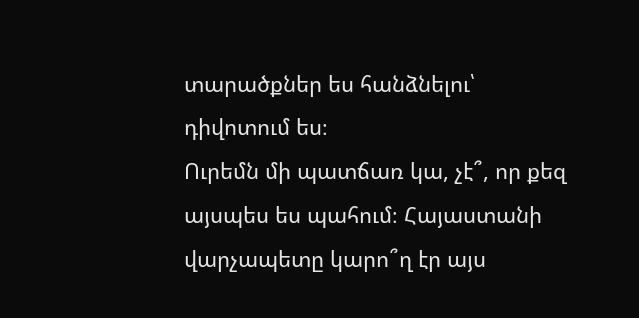տարածքներ ես հանձնելու՝ դիվոտում ես։
Ուրեմն մի պատճառ կա, չէ՞, որ քեզ այսպես ես պահում։ Հայաստանի վարչապետը կարո՞ղ էր այս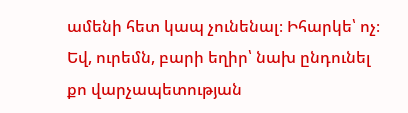ամենի հետ կապ չունենալ։ Իհարկե՝ ոչ։ Եվ, ուրեմն, բարի եղիր՝ նախ ընդունել քո վարչապետության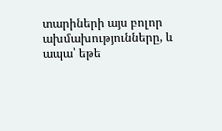տարիների այս բոլոր ախմախությունները, և ապա՝ եթե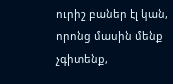ուրիշ բաներ էլ կան, որոնց մասին մենք չգիտենք,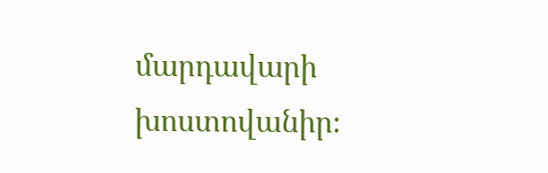մարդավարի խոստովանիր։